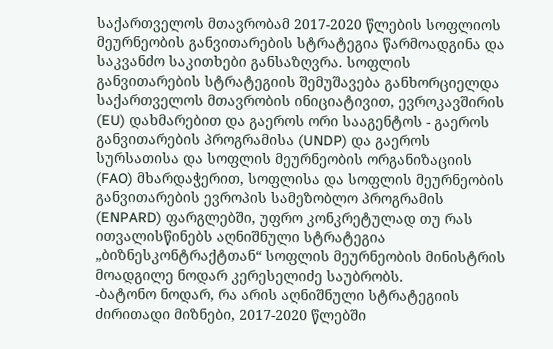საქართველოს მთავრობამ 2017-2020 წლების სოფლიოს მეურნეობის განვითარების სტრატეგია წარმოადგინა და საკვანძო საკითხები განსაზღვრა. სოფლის განვითარების სტრატეგიის შემუშავება განხორციელდა საქართველოს მთავრობის ინიციატივით, ევროკავშირის (EU) დახმარებით და გაეროს ორი სააგენტოს - გაეროს განვითარების პროგრამისა (UNDP) და გაეროს სურსათისა და სოფლის მეურნეობის ორგანიზაციის (FAO) მხარდაჭერით, სოფლისა და სოფლის მეურნეობის განვითარების ევროპის სამეზობლო პროგრამის (ENPARD) ფარგლებში, უფრო კონკრეტულად თუ რას ითვალისწინებს აღნიშნული სტრატეგია „ბიზნესკონტრაქტთან“ სოფლის მეურნეობის მინისტრის მოადგილე ნოდარ კერესელიძე საუბრობს.
-ბატონო ნოდარ, რა არის აღნიშნული სტრატეგიის ძირითადი მიზნები, 2017-2020 წლებში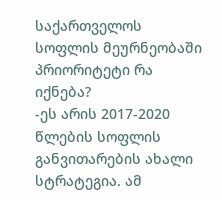საქართველოს სოფლის მეურნეობაში პრიორიტეტი რა იქნება?
-ეს არის 2017-2020 წლების სოფლის განვითარების ახალი სტრატეგია. ამ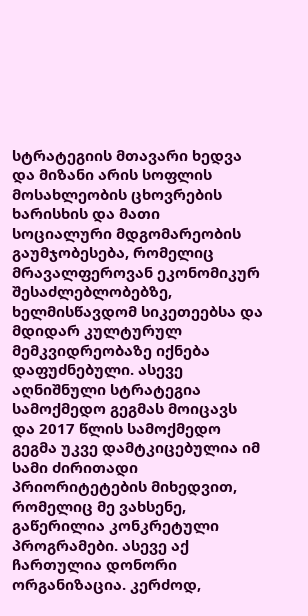სტრატეგიის მთავარი ხედვა და მიზანი არის სოფლის მოსახლეობის ცხოვრების ხარისხის და მათი სოციალური მდგომარეობის გაუმჯობესება, რომელიც მრავალფეროვან ეკონომიკურ შესაძლებლობებზე, ხელმისწავდომ სიკეთეებსა და მდიდარ კულტურულ მემკვიდრეობაზე იქნება დაფუძნებული. ასევე აღნიშნული სტრატეგია სამოქმედო გეგმას მოიცავს და 2017 წლის სამოქმედო გეგმა უკვე დამტკიცებულია იმ სამი ძირითადი პრიორიტეტების მიხედვით, რომელიც მე ვახსენე, გაწერილია კონკრეტული პროგრამები. ასევე აქ ჩართულია დონორი ორგანიზაცია. კერძოდ,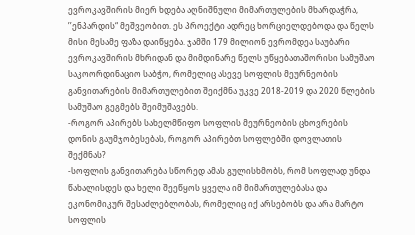ევროკავშირის მიერ ხდება აღნიშნული მიმართულების მხარდაჭრა, ’’ენპარდის“ მეშვეობით. ეს პროექტი ადრეც ხორციელდებოდა და წელს მისი მესამე ფაზა დაიწყება. ჯამში 179 მილიონ ევრომდეა საუბარი ევროკავშირის მხრიდან და მიმდინარე წელს უწყებათაშორისი სამუშაო საკოორდინაციო საბჭო, რომელიც ასევე სოფლის მეურნეობის განვითარების მიმართულებით შეიქმნა უკვე 2018-2019 და 2020 წლების სამუშაო გეგმებს შეიმუშავებს.
-როგორ აპირებს სახელმწიფო სოფლის მეურნეობის ცხოვრების დონის გაუმჯობესებას, როგორ აპირებთ სოფლებში დოვლათის შექმნას?
-სოფლის განვითარება სწორედ ამას გულისხმობს, რომ სოფლად უნდა წახალისდეს და ხელი შეეწყოს ყველა იმ მიმართულებასა და ეკონომიკურ შესაძლებლობას, რომელიც იქ არსებობს და არა მარტო სოფლის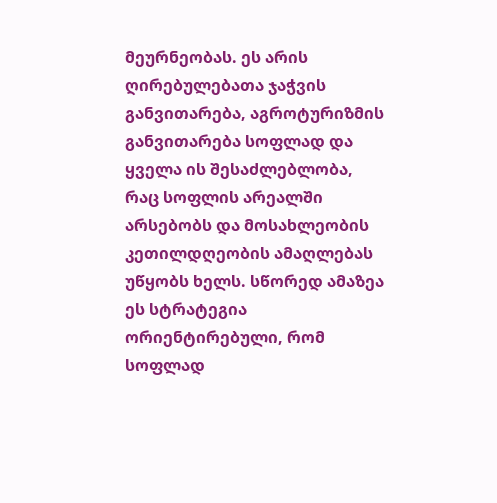მეურნეობას. ეს არის ღირებულებათა ჯაჭვის განვითარება, აგროტურიზმის განვითარება სოფლად და ყველა ის შესაძლებლობა, რაც სოფლის არეალში არსებობს და მოსახლეობის კეთილდღეობის ამაღლებას უწყობს ხელს. სწორედ ამაზეა ეს სტრატეგია ორიენტირებული, რომ სოფლად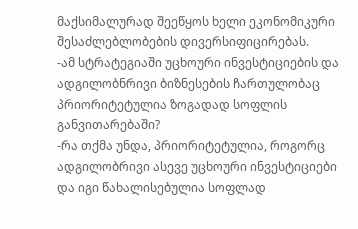მაქსიმალურად შეეწყოს ხელი ეკონომიკური შესაძლებლობების დივერსიფიცირებას.
-ამ სტრატეგიაში უცხოური ინვესტიციების და ადგილობნრივი ბიზნესების ჩართულობაც პრიორიტეტულია ზოგადად სოფლის განვითარებაში?
-რა თქმა უნდა, პრიორიტეტულია, როგორც ადგილობრივი ასევე უცხოური ინვესტიციები და იგი წახალისებულია სოფლად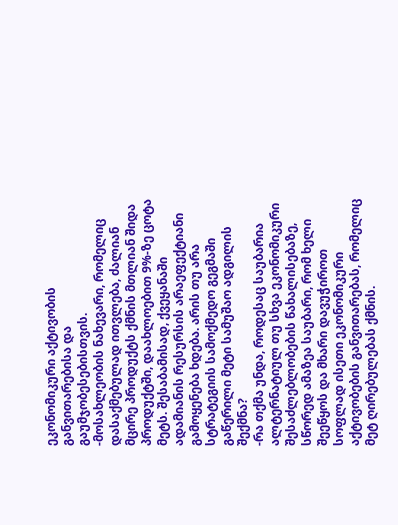ეკონომიკური აქტივობის განვითარებისა და გაუმჯობესებისთვის.
-მოსახლეობის ნახევარი, რომელიც დასაქმებულად ითვლება, ძალიან მცირე პროდუქტს ქმნის მთლიან შიდა პროდუქტში, დაახლოებით 9%-ზე ცოტა მეტს. შესაბამისად, ქვეყანაში ადამიანის რესურსის არაეფექტიანი გამოყენება ხდება. არის თუ არა სტრატეგიის სამოქმედო გეგმაში გაწერილი მეტი სამუშაო ადგილის შექმნა?
-რა თქმა უნდა, როდესაც საუბარია ალტერნატიულ თუ სხვა ეკონომიკური შესაძლებლობების წახალისებაზე, სწორედ ამაზეა საუბარი, რომ ხელი შეეწყოს და მხარი დავუჭიროთ სოფლად ისეთი ეკონომიკური აქტივობების განვითარებას, რომელიც მეტ ღირებულებას ქმნის.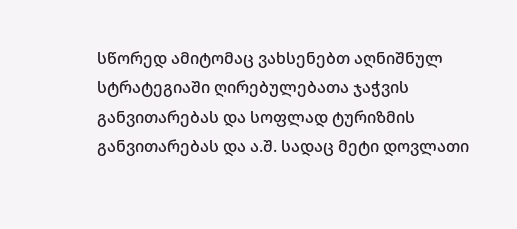სწორედ ამიტომაც ვახსენებთ აღნიშნულ სტრატეგიაში ღირებულებათა ჯაჭვის განვითარებას და სოფლად ტურიზმის განვითარებას და ა.შ. სადაც მეტი დოვლათი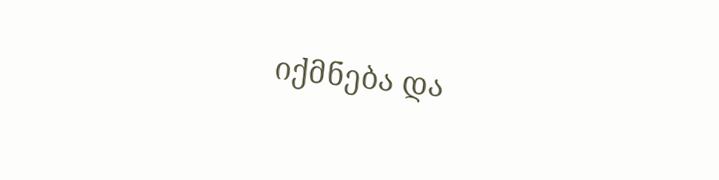იქმნება და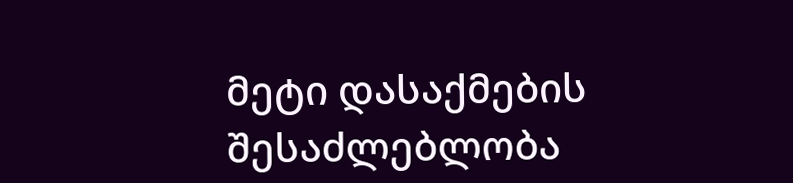მეტი დასაქმების შესაძლებლობა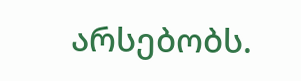არსებობს.